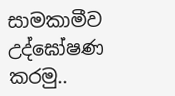සාමකාමීව උද්ඝෝෂණ කරමු..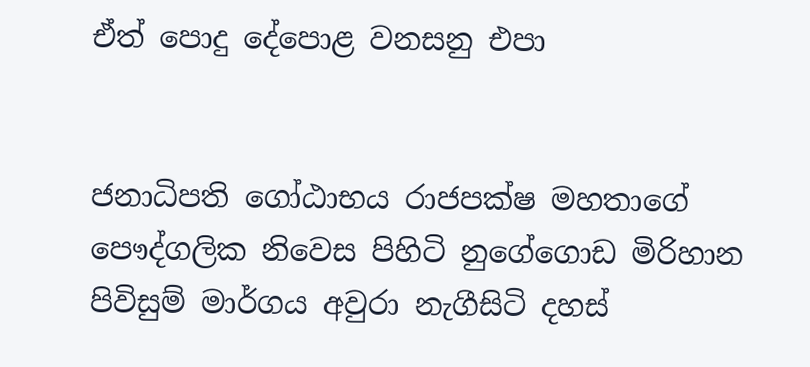ඒත් පොදු දේපොළ වනසනු එපා


ජනාධිපති ගෝඨාභය රාජපක්ෂ මහතාගේ පෞද්ගලික නිවෙස පිහිටි නුගේගොඩ මිරිහාන පිවිසුම් මාර්ගය අවුරා නැගීසිටි දහස්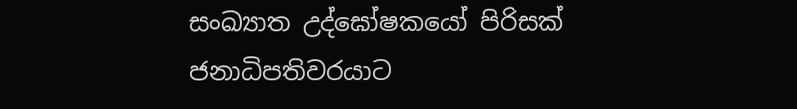සංඛ්‍යාත උද්ඝෝෂකයෝ පිරිසක් ජනාධිපතිවරයාට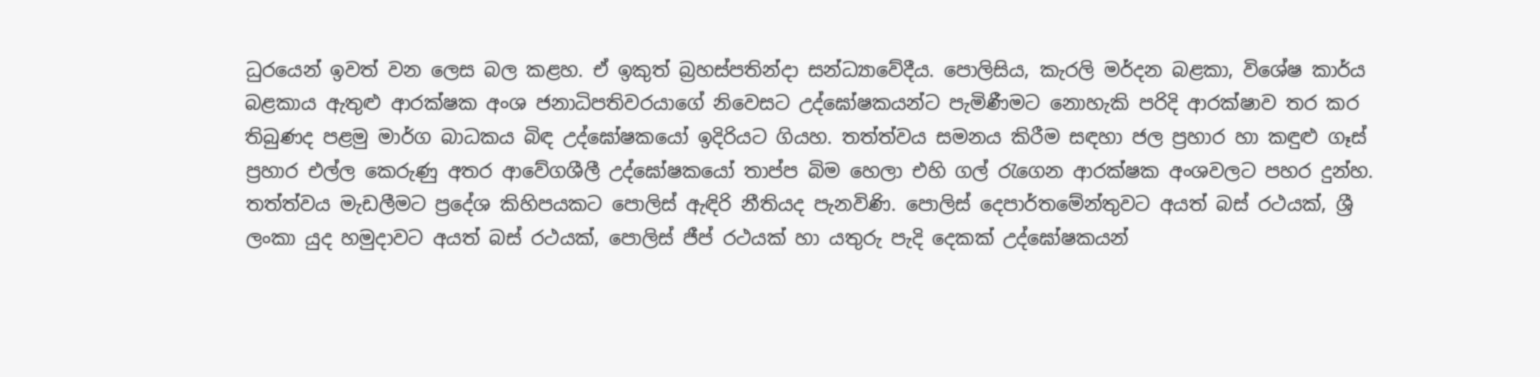ධුරයෙන් ඉවත් වන ලෙස බල කළහ. ඒ ඉකුත් බ්‍රහස්පතින්දා සන්ධ්‍යාවේදීය. පොලිසිය, කැරලි මර්දන බළකා, විශේෂ කාර්ය බළකාය ඇතුළු ආරක්ෂක අංශ ජනාධිපතිවරයාගේ නිවෙසට උද්ඝෝෂකයන්ට පැමිණීමට නොහැකි පරිදි ආරක්ෂාව තර කර තිබුණද පළමු මාර්ග බාධකය බිඳ උද්ඝෝෂකයෝ ඉදිරියට ගියහ. තත්ත්වය සමනය කිරීම සඳහා ජල ප්‍රහාර හා කඳුළු ගෑස් ප්‍රහාර එල්ල කෙරුණු අතර ආවේගශීලී උද්ඝෝෂකයෝ තාප්ප බිම හෙලා එහි ගල් රැගෙන ආරක්ෂක අංශවලට පහර දුන්හ. තත්ත්වය මැඩලීමට ප්‍රදේශ කිහිපයකට පොලිස් ඇඳිරි නීතියද පැනවිණි. පොලිස් දෙපාර්තමේන්තුවට අයත් බස් රථයක්, ශ්‍රී ලංකා යුද හමුදාවට අයත් බස් රථයක්, පොලිස් ජීප් රථයක් හා යතුරු පැදි දෙකක් උද්ඝෝෂකයන්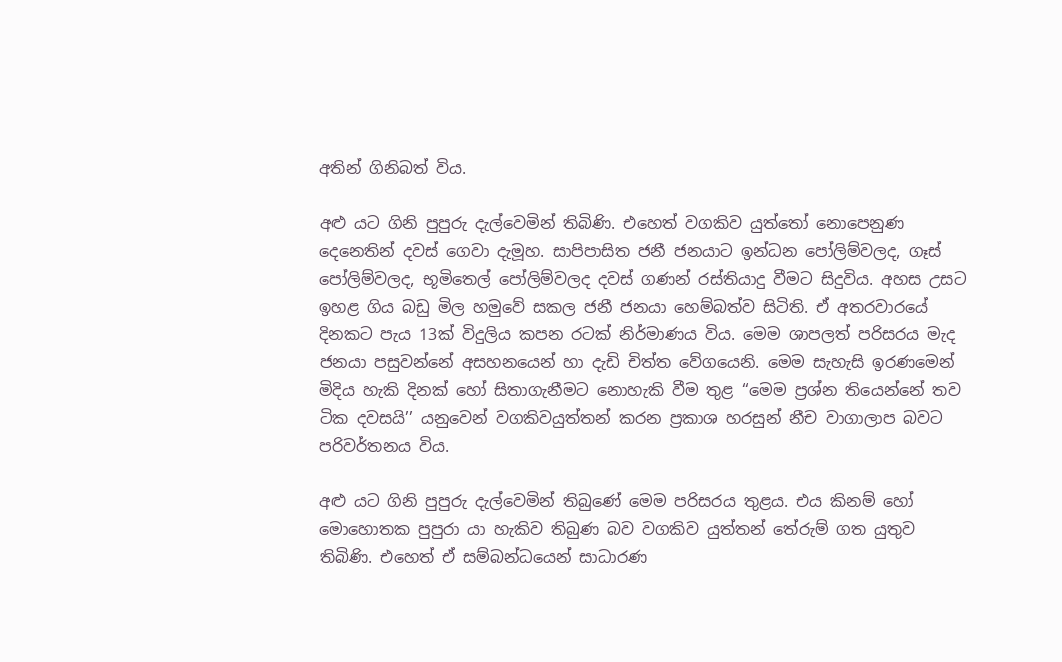අතින් ගිනිබත් විය.

අළු යට ගිනි පුපුරු දැල්වෙමින් තිබිණි. එහෙත් වගකිව යුත්තෝ නොපෙනුණ දෙනෙතින් දවස් ගෙවා දැමූහ. සාපිපාසිත ජනී ජනයාට ඉන්ධන පෝලිම්වලද, ගෑස් පෝලිම්වලද, භූමිතෙල් පෝලිම්වලද දවස් ගණන් රස්තියාදු වීමට සිදුවිය. අහස උසට ඉහළ ගිය බඩු මිල හමුවේ සකල ජනී ජනයා හෙම්බත්ව සිටිති. ඒ අතරවාරයේ දිනකට පැය 13ක් විදුලිය කපන රටක් නිර්මාණය විය. මෙම ශාපලත් පරිසරය මැද ජනයා පසුවන්නේ අසහනයෙන් හා දැඩි චිත්ත වේගයෙනි. මෙම සැහැසි ඉරණමෙන් මිදිය හැකි දිනක් හෝ සිතාගැනීමට නොහැකි වීම තුළ ‘‘මෙම ප්‍රශ්න තියෙන්නේ තව ටික දවසයි’’ යනුවෙන් වගකිවයුත්තන් කරන ප්‍රකාශ හරසුන් නීච වාගාලාප බවට පරිවර්තනය විය.

අළු යට ගිනි පුපුරු දැල්වෙමින් තිබුණේ මෙම පරිසරය තුළය. එය කිනම් හෝ මොහොතක පුපුරා යා හැකිව තිබුණ බව වගකිව යුත්තන් තේරුම් ගත යුතුව තිබිණි. එහෙත් ඒ සම්බන්ධයෙන් සාධාරණ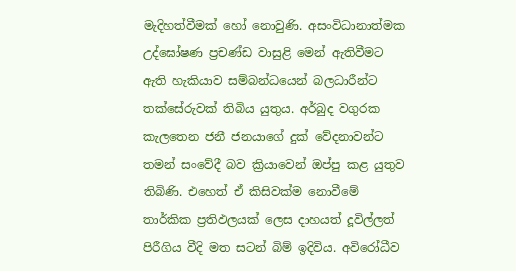මැදිහත්වීමක් හෝ නොවුණි. අසංවිධානාත්මක උද්ඝෝෂණ ප්‍රචණ්ඩ වාසුළි මෙන් ඇතිවීමට ඇති හැකියාව සම්බන්ධයෙන් බලධාරීන්ට තක්සේරුවක් තිබිය යුතුය. අර්බුද වගුරක කැලතෙන ජනී ජනයාගේ දුක් වේදනාවන්ට තමන් සංවේදී බව ක්‍රියාවෙන් ඔප්පු කළ යුතුව තිබිණි. එහෙත් ඒ කිසිවක්ම නොවීමේ තාර්කික ප්‍රතිඵලයක් ලෙස දාහයත් දූවිල්ලත් පිරීගිය වීදි මත සටන් බිම් ඉදිවිය. අවිරෝධීව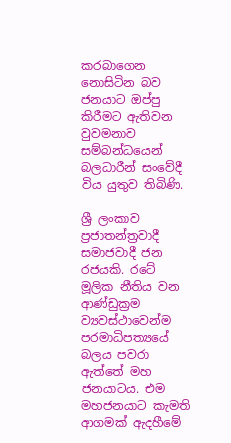කරබාගෙන නොසිටින බව ජනයාට ඔප්පු කිරීමට ඇතිවන වුවමනාව සම්බන්ධයෙන් බලධාරීන් සංවේදී විය යුතුව තිබිණි.

ශ්‍රී ලංකාව ප්‍රජාතන්ත්‍රවාදී සමාජවාදී ජන රජයකි. රටේ මූලික නීතිය වන ආණ්ඩුක්‍රම ව්‍යවස්ථාවෙන්ම පරමාධිපත්‍යයේ බලය පවරා ඇත්තේ මහ ජනයාටය. එම මහජනයාට කැමති ආගමක් ඇදහීමේ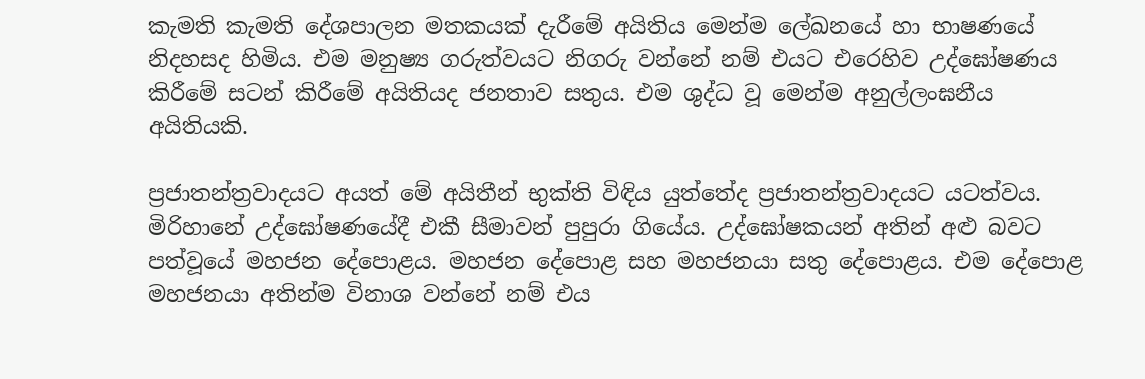කැමති කැමති දේශපාලන මතකයක් දැරීමේ අයිතිය මෙන්ම ලේඛනයේ හා භාෂණයේ නිදහසද හිමිය. එම මනුෂ්‍ය ගරුත්වයට නිගරු වන්නේ නම් එයට එරෙහිව උද්ඝෝෂණය කිරීමේ සටන් කිරීමේ අයිතියද ජනතාව සතුය. එම ශුද්ධ වූ මෙන්ම අනුල්ලංඝනීය අයිතියකි.

ප්‍රජාතන්ත්‍රවාදයට අයත් මේ අයිතීන් භුක්ති විඳිය යුත්තේද ප්‍රජාතන්ත්‍රවාදයට යටත්වය. මිරිහානේ උද්ඝෝෂණයේදී එකී සීමාවන් පුපුරා ගියේය. උද්ඝෝෂකයන් අතින් අළු බවට පත්වූයේ මහජන දේපොළය. මහජන දේපොළ සහ මහජනයා සතු දේපොළය. එම දේපොළ මහජනයා අතින්ම විනාශ වන්නේ නම් එය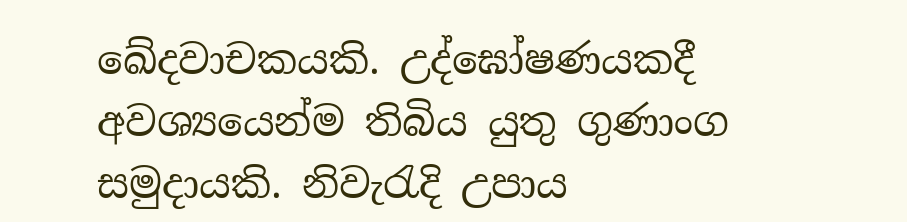ඛේදවාචකයකි. උද්ඝෝෂණයකදී අවශ්‍යයෙන්ම තිබිය යුතු ගුණාංග සමුදායකි. නිවැරැදි උපාය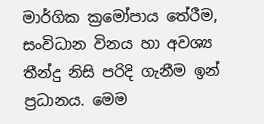මාර්ගික ක්‍රමෝපාය තේරීම, සංවිධාන විනය හා අවශ්‍ය තීන්දු නිසි පරිදි ගැනීම ඉන් ප්‍රධානය. මෙම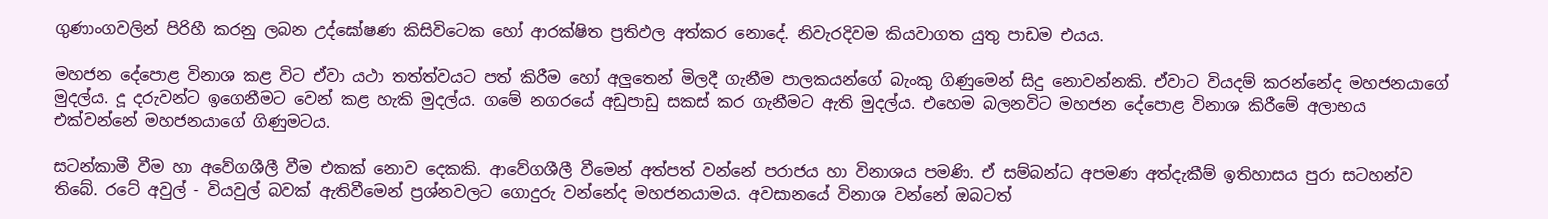ගුණාංගවලින් පිරිහී කරනු ලබන උද්ඝෝෂණ කිසිවිටෙක හෝ ආරක්ෂිත ප්‍රතිඵල අත්කර නොදේ. නිවැරදිවම කියවාගත යුතු පාඩම එයය.

මහජන දේපොළ විනාශ කළ විට ඒවා යථා තත්ත්වයට පත් කිරීම හෝ අලුතෙන් මිලදී ගැනීම පාලකයන්ගේ බැංකු ගිණුමෙන් සිදු නොවන්නකි. ඒවාට වියදම් කරන්නේද මහජනයාගේ මුදල්ය. දූ දරුවන්ට ඉගෙනීමට වෙන් කළ හැකි මුදල්ය. ගමේ නගරයේ අඩුපාඩු සකස් කර ගැනීමට ඇති මුදල්ය. එහෙම බලනවිට මහජන දේපොළ විනාශ කිරීමේ අලාභය එක්වන්නේ මහජනයාගේ ගිණුමටය.

සටන්කාමී වීම හා අවේගශීලී වීම එකක් නොව දෙකකි. ආවේගශීලී වීමෙන් අත්පත් වන්නේ පරාජය හා විනාශය පමණි. ඒ සම්බන්ධ අපමණ අත්දැකීම් ඉතිහාසය පුරා සටහන්ව තිබේ. රටේ අවුල් - වියවුල් බවක් ඇතිවීමෙන් ප්‍රශ්නවලට ගොදුරු වන්නේද මහජනයාමය. අවසානයේ විනාශ වන්නේ ඔබටත්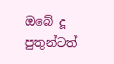ඔබේ දූ පුතුන්ටත්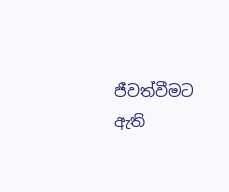ජීවත්වීමට ඇති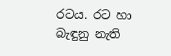රටය. රට හා බැඳුනු නැති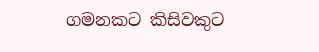ගමනකට කිසිවකුට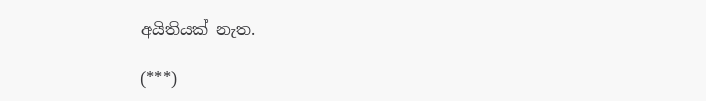අයිතියක් නැත.

(***)